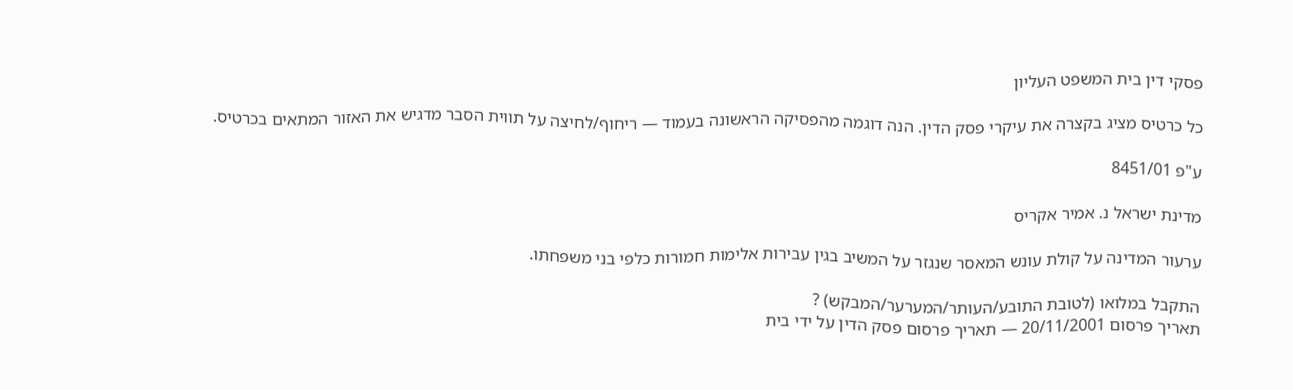פסקי דין בית המשפט העליון

כל כרטיס מציג בקצרה את עיקרי פסק הדין. הנה דוגמה מהפסיקה הראשונה בעמוד — ריחוף/לחיצה על תווית הסבר מדגיש את האזור המתאים בכרטיס.

ע"פ 8451/01

מדינת ישראל נ. אמיר אקריס

ערעור המדינה על קולת עונש המאסר שנגזר על המשיב בגין עבירות אלימות חמורות כלפי בני משפחתו.

התקבל במלואו (לטובת התובע/העותר/המערער/המבקש) ?
תאריך פרסום 20/11/2001 — תאריך פרסום פסק הדין על ידי בית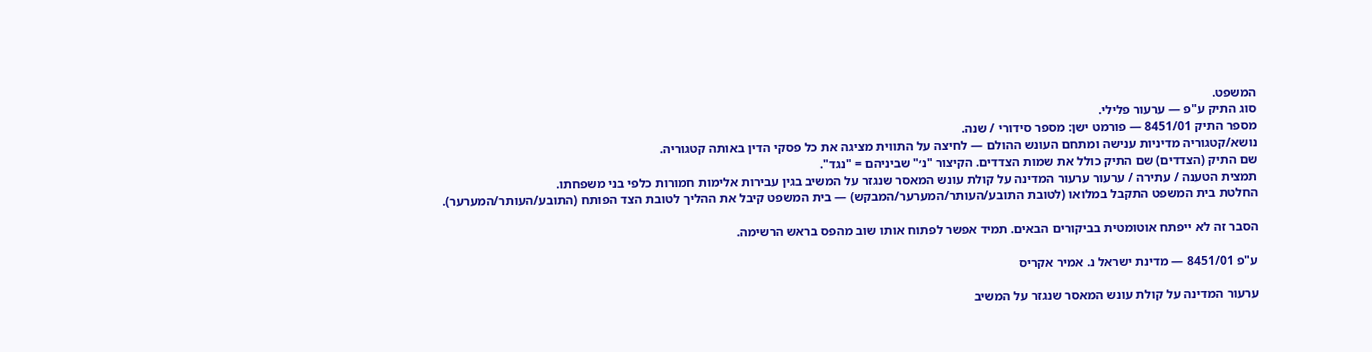המשפט.
סוג התיק ע"פ — ערעור פלילי.
מספר התיק 8451/01 — פורמט ישן: מספר סידורי / שנה.
נושא/קטגוריה מדיניות ענישה ומתחם העונש ההולם — לחיצה על התווית מציגה את כל פסקי הדין באותה קטגוריה.
שם התיק (הצדדים) שם התיק כולל את שמות הצדדים. הקיצור "נ׳" שביניהם = "נגד".
תמצית הטענה / עתירה / ערעור ערעור המדינה על קולת עונש המאסר שנגזר על המשיב בגין עבירות אלימות חמורות כלפי בני משפחתו.
החלטת בית המשפט התקבל במלואו (לטובת התובע/העותר/המערער/המבקש) — בית המשפט קיבל את ההליך לטובת הצד הפותח (התובע/העותר/המערער).

הסבר זה לא ייפתח אוטומטית בביקורים הבאים. תמיד אפשר לפתוח אותו שוב מהפס בראש הרשימה.

ע"פ 8451/01 — מדינת ישראל נ. אמיר אקריס

ערעור המדינה על קולת עונש המאסר שנגזר על המשיב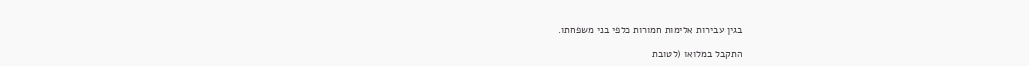בגין עבירות אלימות חמורות כלפי בני משפחתו.

התקבל במלואו (לטובת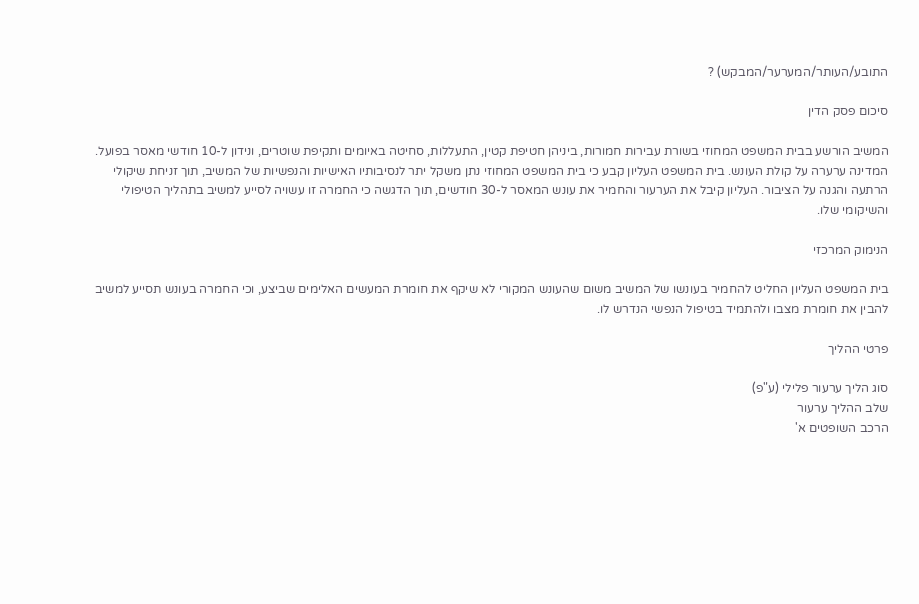התובע/העותר/המערער/המבקש) ?

סיכום פסק הדין

המשיב הורשע בבית המשפט המחוזי בשורת עבירות חמורות, ביניהן חטיפת קטין, התעללות, סחיטה באיומים ותקיפת שוטרים, ונידון ל-10 חודשי מאסר בפועל. המדינה ערערה על קולת העונש. בית המשפט העליון קבע כי בית המשפט המחוזי נתן משקל יתר לנסיבותיו האישיות והנפשיות של המשיב, תוך זניחת שיקולי הרתעה והגנה על הציבור. העליון קיבל את הערעור והחמיר את עונש המאסר ל-30 חודשים, תוך הדגשה כי החמרה זו עשויה לסייע למשיב בתהליך הטיפולי והשיקומי שלו.

הנימוק המרכזי

בית המשפט העליון החליט להחמיר בעונשו של המשיב משום שהעונש המקורי לא שיקף את חומרת המעשים האלימים שביצע, וכי החמרה בעונש תסייע למשיב להבין את חומרת מצבו ולהתמיד בטיפול הנפשי הנדרש לו.

פרטי ההליך

סוג הליך ערעור פלילי (ע"פ)
שלב ההליך ערעור
הרכב השופטים א'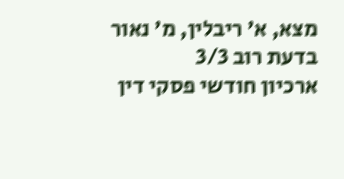מצא, א' ריבלין, מ' נאור
בדעת רוב 3/3
ארכיון חודשי פסקי דין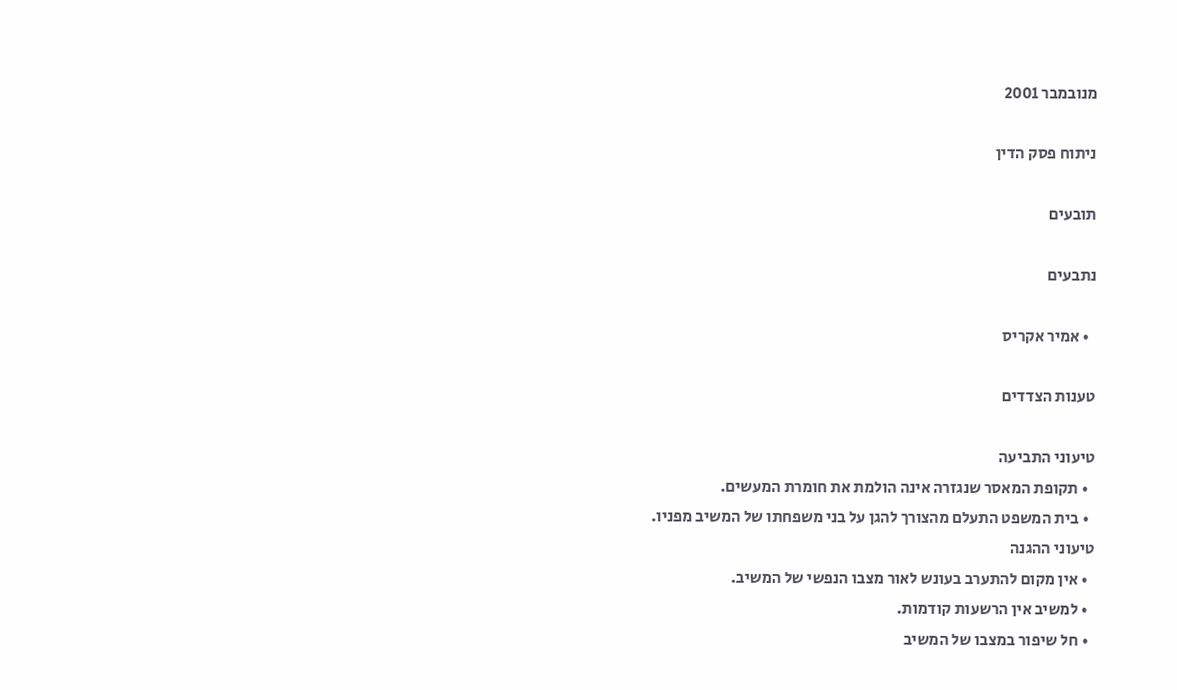מנובמבר 2001

ניתוח פסק הדין

תובעים

נתבעים

  • אמיר אקריס

טענות הצדדים

טיעוני התביעה
  • תקופת המאסר שנגזרה אינה הולמת את חומרת המעשים.
  • בית המשפט התעלם מהצורך להגן על בני משפחתו של המשיב מפניו.
טיעוני ההגנה
  • אין מקום להתערב בעונש לאור מצבו הנפשי של המשיב.
  • למשיב אין הרשעות קודמות.
  • חל שיפור במצבו של המשיב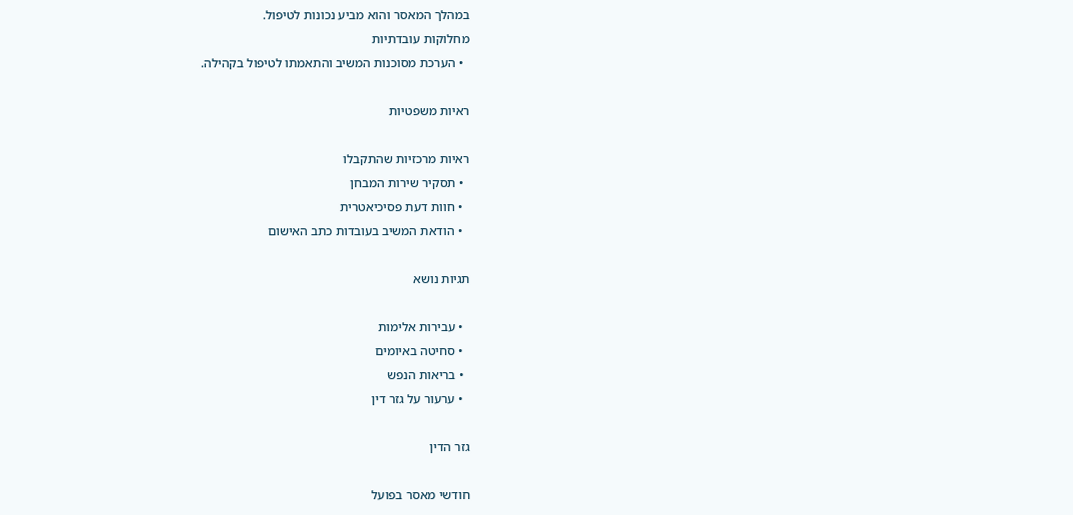במהלך המאסר והוא מביע נכונות לטיפול.
מחלוקות עובדתיות
  • הערכת מסוכנות המשיב והתאמתו לטיפול בקהילה.

ראיות משפטיות

ראיות מרכזיות שהתקבלו
  • תסקיר שירות המבחן
  • חוות דעת פסיכיאטרית
  • הודאת המשיב בעובדות כתב האישום

תגיות נושא

  • עבירות אלימות
  • סחיטה באיומים
  • בריאות הנפש
  • ערעור על גזר דין

גזר הדין

חודשי מאסר בפועל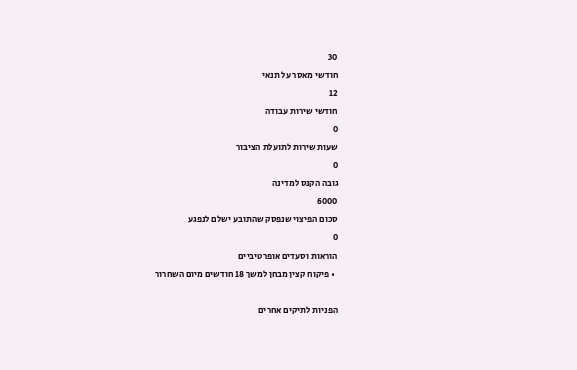30
חודשי מאסר על תנאי
12
חודשי שירות עבודה
0
שעות שירות לתועלת הציבור
0
גובה הקנס למדינה
6000
סכום הפיצוי שנפסק שהתובע ישלם לנפגע
0
הוראות וסעדים אופרטיביים
  • פיקוח קצין מבחן למשך 18 חודשים מיום השחרור

הפניות לתיקים אחרים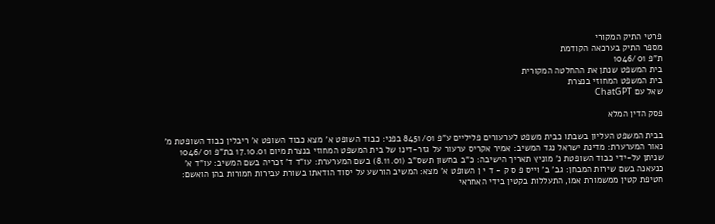פרטי התיק המקורי
מספר התיק בערכאה הקודמת
ת"פ 1046/01
בית המשפט שנתן את ההחלטה המקורית
בית המשפט המחוזי בנצרת
שאל עם ChatGPT

פסק הדין המלא

בבית המשפט העליון בשבתו כבית משפט לערעורים פליליים ע"פ 8451/01 בפני: כבוד השופט א' מצא כבוד השופט א' ריבלין כבוד השופטת מ' נאור המערערת: מדינת ישראל נגד המשיב: אמיר אקריס ערעור על גזר-דינו של בית המשפט המחוזי בנצרת מיום 17.10.01 בת"פ 1046/01 שניתן על-ידי כבוד השופטת נ' מוניץ תאריך הישיבה: כ"ב בחשון תשס"ב (8.11.01) בשם המערערת: עו"ד ד' זכריה בשם המשיב: עו"ד א' כנעאנה בשם שירות המבחן: גב' ב' וייס פ ס ק - ד י ן השופט א' מצא: המשיב הורשע על יסוד הודאתו בשורת עבירות חמורות בהן הואשם: חטיפת קטין ממשמורת אמו, התעללות בקטין בידי האחראי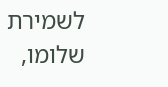לשמירת שלומו,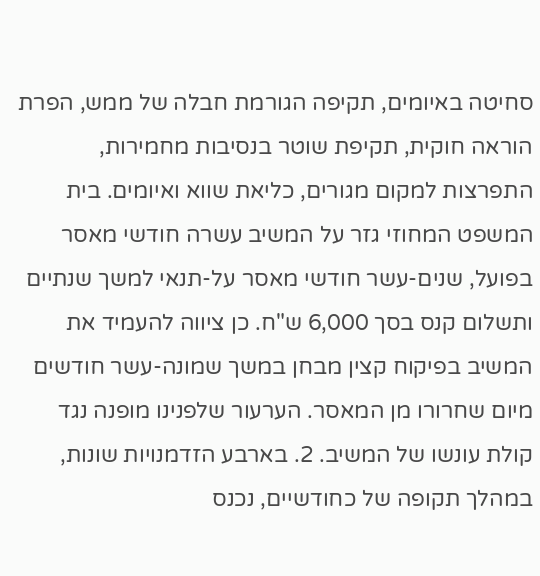סחיטה באיומים, תקיפה הגורמת חבלה של ממש, הפרת הוראה חוקית, תקיפת שוטר בנסיבות מחמירות, התפרצות למקום מגורים, כליאת שווא ואיומים. בית המשפט המחוזי גזר על המשיב עשרה חודשי מאסר בפועל, שנים-עשר חודשי מאסר על-תנאי למשך שנתיים ותשלום קנס בסך 6,000 ש"ח. כן ציווה להעמיד את המשיב בפיקוח קצין מבחן במשך שמונה-עשר חודשים מיום שחרורו מן המאסר. הערעור שלפנינו מופנה נגד קולת עונשו של המשיב. 2. בארבע הזדמנויות שונות, במהלך תקופה של כחודשיים, נכנס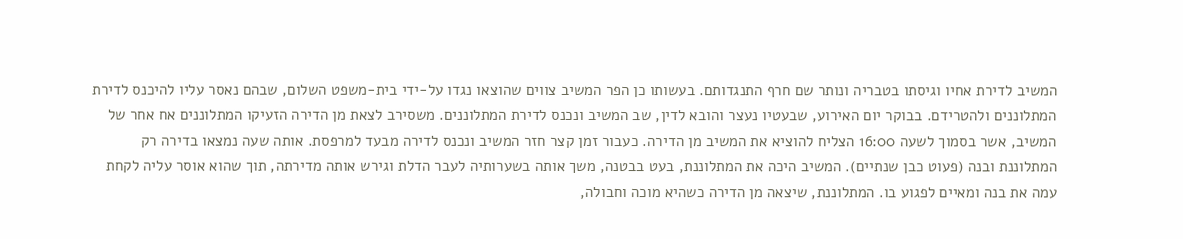המשיב לדירת אחיו וגיסתו בטבריה ונותר שם חרף התנגדותם. בעשותו כן הפר המשיב צווים שהוצאו נגדו על-ידי בית-משפט השלום, שבהם נאסר עליו להיכנס לדירת המתלוננים ולהטרידם. בבוקר יום האירוע, שבעטיו נעצר והובא לדין, שב המשיב ונכנס לדירת המתלוננים. משסירב לצאת מן הדירה הזעיקו המתלוננים אח אחר של המשיב, אשר בסמוך לשעה 16:00 הצליח להוציא את המשיב מן הדירה. כעבור זמן קצר חזר המשיב ונכנס לדירה מבעד למרפסת. אותה שעה נמצאו בדירה רק המתלוננת ובנה (פעוט כבן שנתיים). המשיב היכה את המתלוננת, בעט בבטנה, משך אותה בשערותיה לעבר הדלת וגירש אותה מדירתה, תוך שהוא אוסר עליה לקחת עמה את בנה ומאיים לפגוע בו. המתלוננת, שיצאה מן הדירה כשהיא מוכה וחבולה,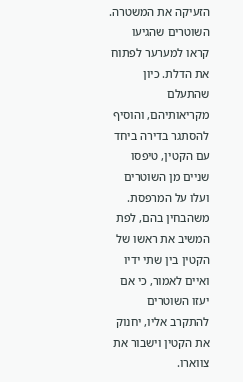הזעיקה את המשטרה. השוטרים שהגיעו קראו למערער לפתוח את הדלת. כיון שהתעלם מקריאותיהם, והוסיף להסתגר בדירה ביחד עם הקטין, טיפסו שניים מן השוטרים ועלו על המרפסת. משהבחין בהם, לפת המשיב את ראשו של הקטין בין שתי ידיו ואיים לאמור, כי אם יעזו השוטרים להתקרב אליו, יחנוק את הקטין וישבור את צווארו.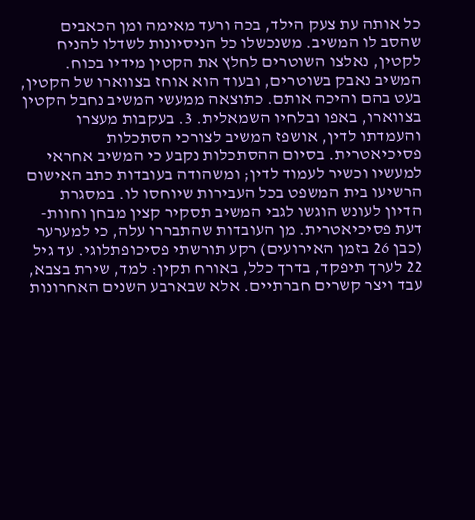כל אותה עת צעק הילד, בכה ורעד מאימה ומן הכאבים שהסב לו המשיב. משנכשלו כל הניסיונות לשדלו להניח לקטין, נאלצו השוטרים לחלץ את הקטין מידיו בכוח. המשיב נאבק בשוטרים, ובעוד הוא אוחז בצווארו של הקטין, בעט בהם והיכה אותם. כתוצאה ממעשי המשיב נחבל הקטין בצווארו, באפו ובלחיו השמאלית. 3. בעקבות מעצרו והעמדתו לדין, אושפז המשיב לצורכי הסתכלות פסיכיאטרית. בסיום ההסתכלות נקבע כי המשיב אחראי למעשיו וכשיר לעמוד לדין; ומשהודה בעובדות כתב האישום הרשיעו בית המשפט בכל העבירות שיוחסו לו. במסגרת הדיון לעונש הוגשו לגבי המשיב תסקיר קצין מבחן וחוות-דעת פסיכיאטרית. מן העובדות שהתבררו עלה, כי למערער (כבן 26 בזמן האירועים) רקע תורשתי פסיכופתלוגי. עד גיל 22 לערך תיפקד, בדרך כלל, באורח תקין: למד, שירת בצבא, עבד ויצר קשרים חברתיים. אלא שבארבע השנים האחרונות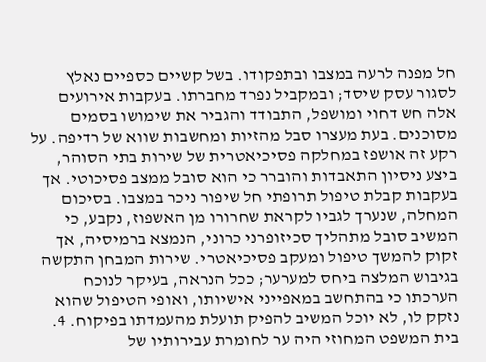חל מפנה לרעה במצבו ובתפקודו. בשל קשיים כספיים נאלץ לסגור עסק שיסד; ובמקביל נפרד מחברתו. בעקבות אירועים אלה חש דחוי ומושפל, התבודד והגביר את שימושו בסמים מסוכנים. בעת מעצרו סבל מהזיות ומחשבות שווא של רדיפה. על רקע זה אושפז במחלקה פסיכיאטרית של שירות בתי הסוהר, ביצע ניסיון התאבדות והוברר כי הוא סובל ממצב פסיכוטי. אך בעקבות קבלת טיפול תרופתי חל שיפור ניכר במצבו. בסיכום המחלה, שנערך לגביו לקראת שחרורו מן האשפוז, נקבע, כי המשיב סובל מתהליך סכיזופרני כרוני, הנמצא ברמיסיה, אך זקוק להמשך טיפול ומעקב פסיכיאטרי. שירות המבחן התקשה בגיבוש המלצה ביחס למערער; ככל הנראה, בעיקר לנוכח הערכתו כי בהתחשב במאפייני אישיותו, ואופי הטיפול שהוא נזקק לו, לא יוכל המשיב להפיק תועלת מהעמדתו בפיקוח. 4. בית המשפט המחוזי היה ער לחומרת עבירותיו של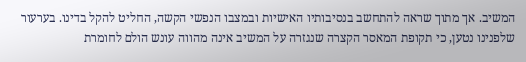המשיב. אך מתוך שראה להתחשב בנסיבותיו האישיות ובמצבו הנפשי הקשה, החליט להקל בדינו. בערעור שלפנינו נטען, כי תקופת המאסר הקצרה שנגזרה על המשיב אינה מהווה עונש הולם לחומרת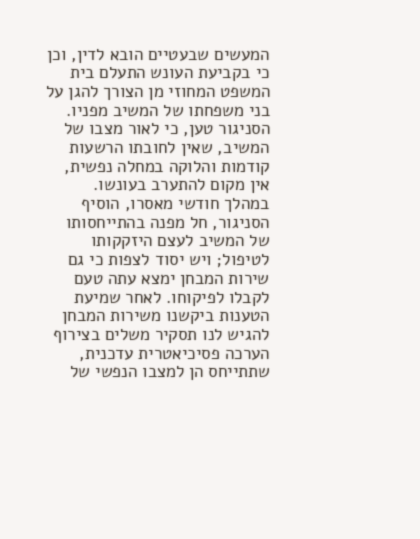המעשים שבעטיים הובא לדין, וכן כי בקביעת העונש התעלם בית המשפט המחוזי מן הצורך להגן על בני משפחתו של המשיב מפניו. הסניגור טען, כי לאור מצבו של המשיב, שאין לחובתו הרשעות קודמות והלוקה במחלה נפשית, אין מקום להתערב בעונשו. במהלך חודשי מאסרו, הוסיף הסניגור, חל מפנה בהתייחסותו של המשיב לעצם היזקקותו לטיפול; ויש יסוד לצפות כי גם שירות המבחן ימצא עתה טעם לקבלו לפיקוחו. לאחר שמיעת הטענות ביקשנו משירות המבחן להגיש לנו תסקיר משלים בצירוף הערכה פסיכיאטרית עדכנית, שתתייחס הן למצבו הנפשי של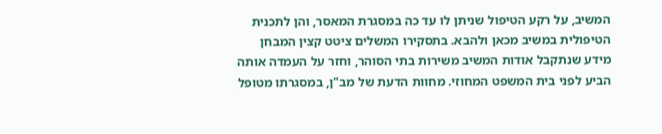המשיב, על רקע הטיפול שניתן לו עד כה במסגרת המאסר, והן לתכנית הטיפולית במשיב מכאן ולהבא. בתסקירו המשלים ציטט קצין המבחן מידע שנתקבל אודות המשיב משירות בתי הסוהר, וחזר על העמדה אותה הביע לפני בית המשפט המחוזי. מחוות הדעת של מב"ן, במסגרתו מטופל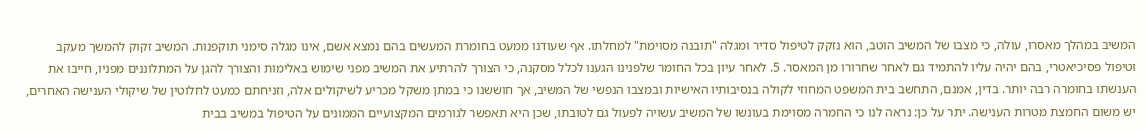המשיב במהלך מאסרו, עולה, כי מצבו של המשיב הוטב, הוא נזקק לטיפול סדיר ומגלה "תובנה מסוימת" למחלתו. אף שעודנו ממעט בחומרת המעשים בהם נמצא אשם, אינו מגלה סימני תוקפנות. המשיב זקוק להמשך מעקב וטיפול פסיכיאטרי, בהם יהיה עליו להתמיד גם לאחר שחרורו מן המאסר. 5. לאחר עיון בכל החומר שלפנינו הגענו לכלל מסקנה, כי הצורך להרתיע את המשיב מפני שימוש באלימות והצורך להגן על המתלוננים מפניו, חייבו את הענשתו בחומרה רבה יותר. בדין, אמנם, התחשב בית המשפט המחוזי לקולה בנסיבותיו האישיות ובמצבו הנפשי של המשיב, אך חוששנו כי במתן משקל מכריע לשיקולים אלה, וזניחתם כמעט לחלוטין של שיקולי הענישה האחרים, יש משום החמצת מטרות הענישה. יתר על כן: נראה לנו כי החמרה מסוימת בעונשו של המשיב עשויה לפעול גם לטובתו, שכן היא תאפשר לגורמים המקצועיים הממונים על הטיפול במשיב בבית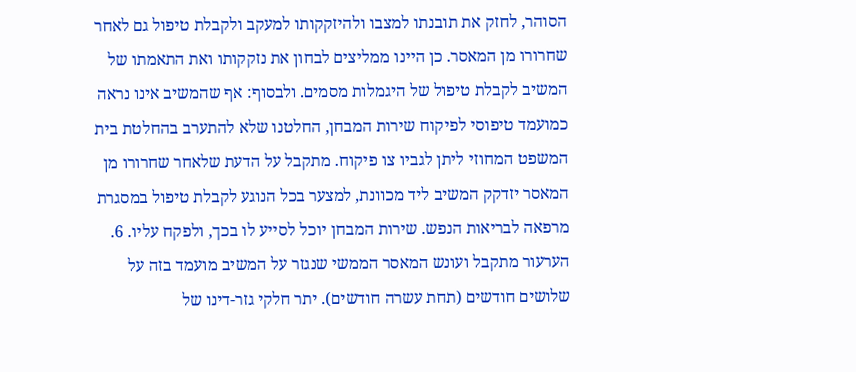הסוהר, לחזק את תובנתו למצבו ולהיזקקותו למעקב ולקבלת טיפול גם לאחר שחרורו מן המאסר. כן היינו ממליצים לבחון את נזקקותו ואת התאמתו של המשיב לקבלת טיפול של היגמלות מסמים. ולבסוף: אף שהמשיב אינו נראה כמועמד טיפוסי לפיקוח שירות המבחן, החלטנו שלא להתערב בהחלטת בית המשפט המחוזי ליתן לגביו צו פיקוח. מתקבל על הדעת שלאחר שחרורו מן המאסר יזדקק המשיב ליד מכוונת, למצער בכל הנוגע לקבלת טיפול במסגרת מרפאה לבריאות הנפש. שירות המבחן יוכל לסייע לו בכך, ולפקח עליו. 6. הערעור מתקבל ועונש המאסר הממשי שנגזר על המשיב מועמד בזה על שלושים חודשים (תחת עשרה חודשים). יתר חלקי גזר-דינו של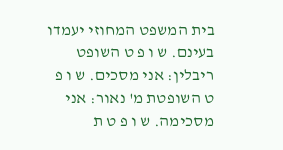בית המשפט המחוזי יעמדו בעינם. ש ו פ ט השופט ריבלין: אני מסכים. ש ו פ ט השופטת מ' נאור: אני מסכימה. ש ו פ ט ת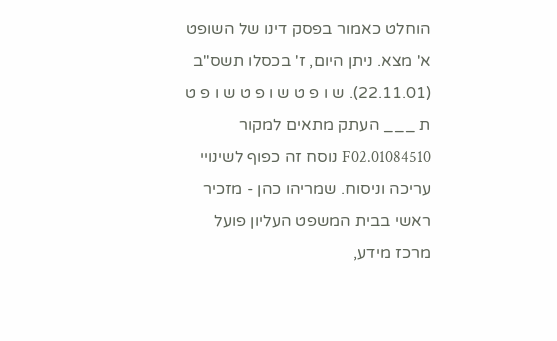הוחלט כאמור בפסק דינו של השופט א' מצא. ניתן היום, ז' בכסלו תשס"ב (22.11.01). ש ו פ ט ש ו פ ט ש ו פ ט ת ___ העתק מתאים למקור 01084510.F02 נוסח זה כפוף לשינויי עריכה וניסוח. שמריהו כהן - מזכיר ראשי בבית המשפט העליון פועל מרכז מידע,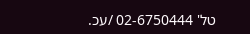טל' 02-6750444 /עכ.